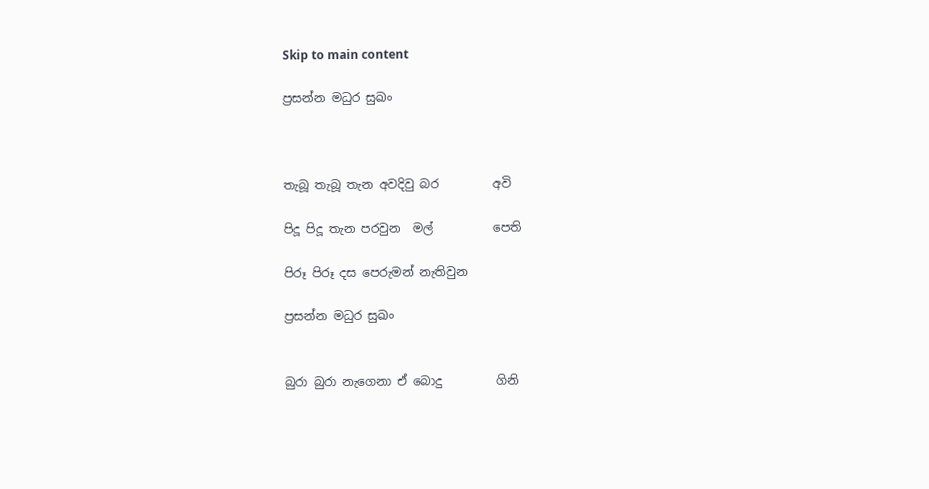Skip to main content

ප්‍රසන්න මධුර සුඛං



තැබූ තැබූ තැන අවදිවු බර         අවි

පිදූ පිදූ තැන පරවුන  මල්          පෙති

පිරූ පිරූ දස පෙරුමන් නැතිවුන

ප්‍රසන්න මධුර සුඛං


බුරා බුරා නැගෙනා ඒ බොදු         ගිනි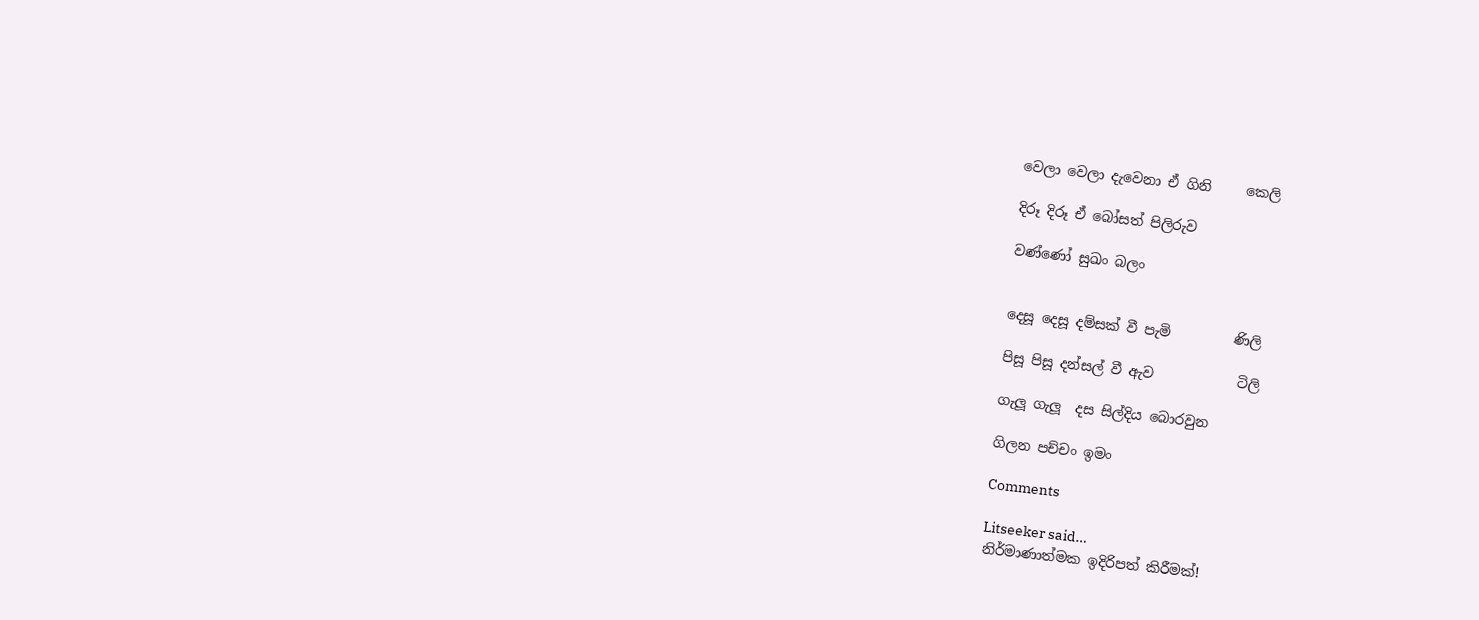වෙලා වෙලා දැවෙනා ඒ ගිනි     කෙලි

දිරූ දිරූ ඒ බෝසත් පිලිරුව

වණ්ණෝ සුඛං බලං


දෙසූ දෙසූ දම්සක් වී පැමි         ණිලි

පිසූ පිසූ දන්සල් වී ඇව            ටිලි

ගැලූ ගැලූ  දස සිල්දිය බොරවුන

ගිලන පච්චං ඉමං

Comments

Litseeker said…
නිර්මාණාත්මක ඉදිරිපත් කිරීමක්!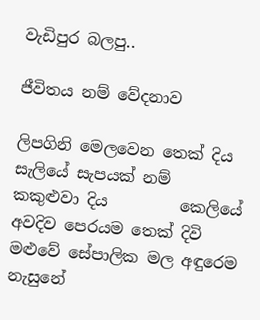වැඩිපුර බලපු..

ජීවිතය නම් වේදනාව

ලිපගිනි මෙලවෙන තෙක් දිය      සැලියේ සැපයක් නම් කකුළුවා දිය         කෙලියේ අවදිව පෙරයම තෙක් දිවි             මළුවේ සේපාලික මල අඳුරෙම                නැසුනේ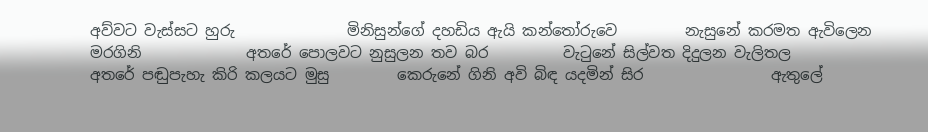අව්වට වැස්සට හුරු               මිනිසුන්ගේ දහඩිය ඇයි කන්තෝරුවෙ         නැසුනේ කරමත ඇවිලෙන මරගිනි              අතරේ පොලවට නුසුලන තව බර          වැටුනේ සිල්වත දිදුලන වැලිතල                 අතරේ පඬුපැහැ කිරි කලයට මුසු         කෙරුනේ ගිනි අවි බිඳ යදමින් සිර                 ඇතුලේ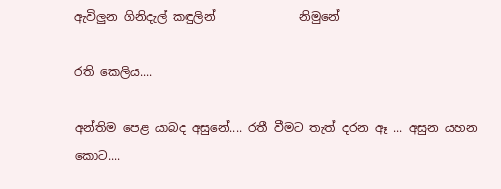ඇවිලුන ගිනිදැල් කඳුලින්              නිමුනේ

රති කෙලිය....

අන්තිම පෙළ යාබද අසුනේ.... රතී වීමට තැත් දරන ඈ ... අසුන යහන කොට....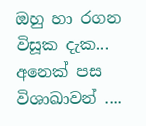ඔහු හා රගන විසූක දැක... අනෙක් පස විශාඛාවන් ....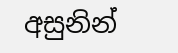අසුනින්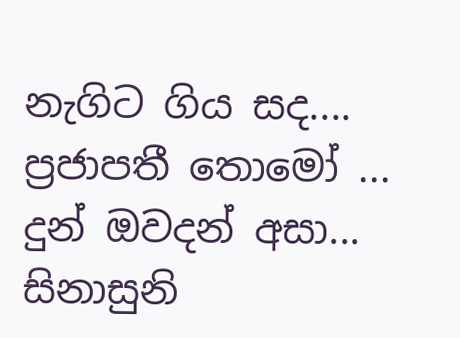නැගිට ගිය සද.... ප්‍රජාපතී තොමෝ ... දුන් ඔවදන් අසා... සිනාසුනි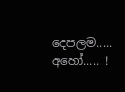දෙපලම..... අහෝ..... !